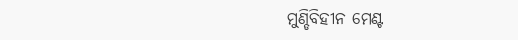ମୁଣ୍ଡିବିହୀନ ମେଣ୍ଟ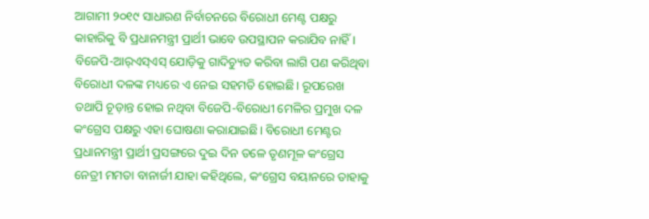ଆଗାମୀ ୨୦୧୯ ସାଧାରଣ ନିର୍ବାଚନରେ ବିରୋଧୀ ମେଣ୍ଟ ପକ୍ଷରୁ କାହାରିକୁ ବି ପ୍ରଧାନମନ୍ତ୍ରୀ ପ୍ରାର୍ଥୀ ଭାବେ ଉପସ୍ଥାପନ କରାଯିବ ନାହିଁ। ବିଜେପି-ଆର୍‌ଏସ୍‌ଏସ୍‌ ଯୋଡ଼ିକୁ ଗାଦିଚ୍ୟୁତ କରିବା ଲାଗି ପଣ କରିଥିବା ବିରୋଧୀ ଦଳଙ୍କ ମଧ୍ୟରେ ଏ ନେଇ ସହମତି ହୋଇଛି। ରୂପରେଖ ତଥାପି ଚୂଡ଼ାନ୍ତ ହୋଇ ନଥିବା ବିଜେପି-ବିରୋଧୀ ମେଳିର ପ୍ରମୁଖ ଦଳ କଂଗ୍ରେସ ପକ୍ଷରୁ ଏହା ଘୋଷଣା କରାଯାଇଛି। ବିରୋଧୀ ମେଣ୍ଟର ପ୍ରଧାନମନ୍ତ୍ରୀ ପ୍ରାର୍ଥୀ ପ୍ରସଙ୍ଗରେ ଦୁଇ ଦିନ ତଳେ ତୃଣମୂଳ କଂଗ୍ରେସ ନେତ୍ରୀ ମମତା ବାନାର୍ଜୀ ଯାହା କହିଥିଲେ, କଂଗ୍ରେସ ବୟାନରେ ତାହାକୁ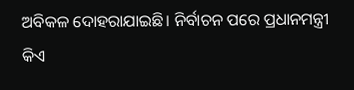ଅବିକଳ ଦୋହରାଯାଇଛି। ନିର୍ବାଚନ ପରେ ପ୍ରଧାନମନ୍ତ୍ରୀ କିଏ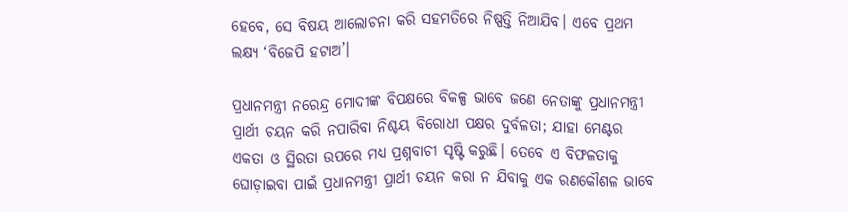ହେବେ, ସେ ବିଷୟ ଆଲୋଚନା କରି ସହମତିରେ ନିଷ୍ପତ୍ତି ନିଆଯିବ। ଏବେ ପ୍ରଥମ ଲକ୍ଷ୍ୟ ‘ବିଜେପି ହଟାଅ’।

ପ୍ରଧାନମନ୍ତ୍ରୀ ନରେନ୍ଦ୍ର ମୋଦୀଙ୍କ ବିପକ୍ଷରେ ବିକଳ୍ପ ଭାବେ ଜଣେ ନେତାଙ୍କୁ ପ୍ରଧାନମନ୍ତ୍ରୀ ପ୍ରାର୍ଥୀ ଚୟନ କରି ନପାରିବା ନିଶ୍ଚୟ ବିରୋଧୀ ପକ୍ଷର ଦୁର୍ବଳତା; ଯାହା ମେଣ୍ଟର ଏକତା ଓ ସ୍ଥିରତା ଉପରେ ମଧ୍ୟ ପ୍ରଶ୍ନବାଚୀ ସୃଷ୍ଟି କରୁଛି। ତେବେ ଏ ବିଫଳତାକୁ ଘୋଡ଼ାଇବା ପାଇଁ ପ୍ରଧାନମନ୍ତ୍ରୀ ପ୍ରାର୍ଥୀ ଚୟନ କରା ନ ଯିବାକୁ ଏକ ରଣକୌଶଳ ଭାବେ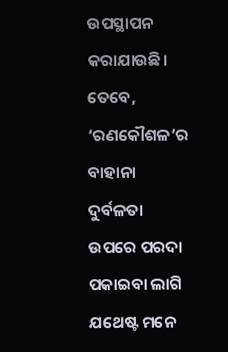ଉପସ୍ଥାପନ କରାଯାଉଛି। ତେବେ, ‘ରଣକୌଶଳ’ର ବାହାନା ଦୁର୍ବଳତା ଉପରେ ପରଦା ପକାଇବା ଲାଗି ଯଥେଷ୍ଟ ମନେ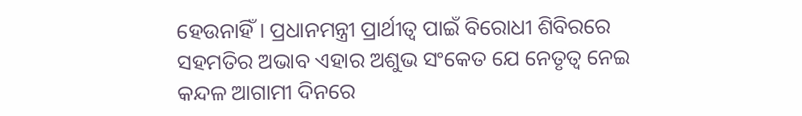ହେଉନାହିଁ। ପ୍ରଧାନମନ୍ତ୍ରୀ ପ୍ରାର୍ଥୀତ୍ୱ ପାଇଁ ବିରୋଧୀ ଶିବିରରେ ସହମତିର ଅଭାବ ଏହାର ଅଶୁଭ ସଂକେତ ଯେ ନେତୃତ୍ୱ ନେଇ କନ୍ଦଳ ଆଗାମୀ ଦିନରେ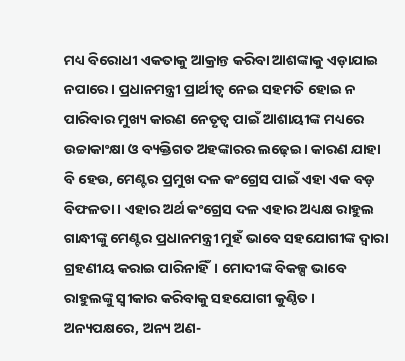ମଧ୍ୟ ବିରୋଧୀ ଏକତାକୁ ଆକ୍ରାନ୍ତ କରିବା ଆଶଙ୍କାକୁ ଏଡ଼ାଯାଇ ନପାରେ। ପ୍ରଧାନମନ୍ତ୍ରୀ ପ୍ରାର୍ଥୀତ୍ୱ ନେଇ ସହମତି ହୋଇ ନ ପାରିବାର ମୁଖ୍ୟ କାରଣ ନେତୃତ୍ୱ ପାଇଁ ଆଶାୟୀଙ୍କ ମଧ୍ୟରେ ଉଚ୍ଚାକାଂକ୍ଷା ଓ ବ୍ୟକ୍ତିଗତ ଅହଙ୍କାରର ଲଢ଼େଇ। କାରଣ ଯାହା ବି ହେଉ, ମେଣ୍ଟର ପ୍ରମୁଖ ଦଳ କଂଗ୍ରେସ ପାଇଁ ଏହା ଏକ ବଡ଼ ବିଫଳତା। ଏହାର ଅର୍ଥ କଂଗ୍ରେସ ଦଳ ଏହାର ଅଧ୍ୟକ୍ଷ ରାହୁଲ ଗାନ୍ଧୀଙ୍କୁ ମେଣ୍ଟର ପ୍ରଧାନମନ୍ତ୍ରୀ ମୁହଁ ଭାବେ ସହଯୋଗୀଙ୍କ ଦ୍ୱାରା ଗ୍ରହଣୀୟ କରାଇ ପାରିନାହିଁ। ମୋଦୀଙ୍କ ବିକଳ୍ପ ଭାବେ ରାହୁଲଙ୍କୁ ସ୍ୱୀକାର କରିବାକୁ ସହଯୋଗୀ କୁଣ୍ଠିତ। ଅନ୍ୟପକ୍ଷରେ, ଅନ୍ୟ ଅଣ-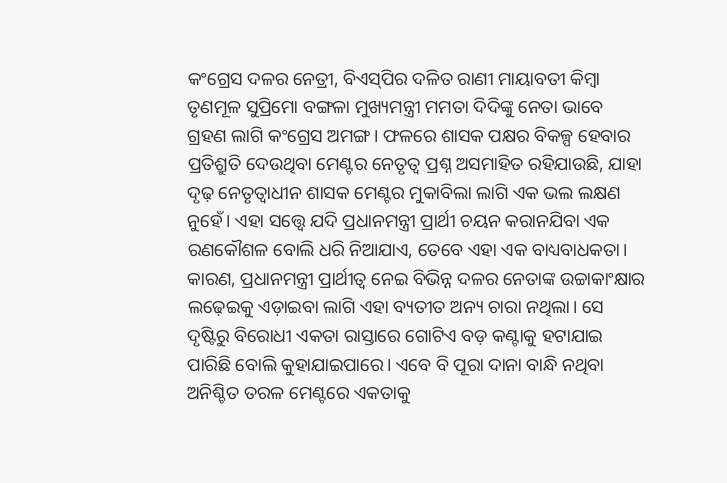କଂଗ୍ରେସ ଦଳର ନେତ୍ରୀ, ବିଏସ୍‌ପିର ଦଳିତ ରାଣୀ ମାୟାବତୀ କିମ୍ବା ତୃଣମୂଳ ସୁପ୍ରିମୋ ବଙ୍ଗଳା ମୁଖ୍ୟମନ୍ତ୍ରୀ ମମତା ଦିଦିଙ୍କୁ ନେତା ଭାବେ ଗ୍ରହଣ ଲାଗି କଂଗ୍ରେସ ଅମଙ୍ଗ। ଫଳରେ ଶାସକ ପକ୍ଷର ବିକଳ୍ପ ହେବାର ପ୍ରତିଶ୍ରୁତି ଦେଉଥିବା ମେଣ୍ଟର ନେତୃତ୍ୱ ପ୍ରଶ୍ନ ଅସମାହିତ ରହିଯାଉଛି, ଯାହା ଦୃଢ଼ ନେତୃତ୍ୱାଧୀନ ଶାସକ ମେଣ୍ଟର ମୁକାବିଲା ଲାଗି ଏକ ଭଲ ଲକ୍ଷଣ ନୁହେଁ। ଏହା ସତ୍ତ୍ୱେ ଯଦି ପ୍ରଧାନମନ୍ତ୍ରୀ ପ୍ରାର୍ଥୀ ଚୟନ କରାନଯିବା ଏକ ରଣକୌଶଳ ବୋଲି ଧରି ନିଆଯାଏ, ତେବେ ଏହା ଏକ ବାଧ୍ୟବାଧକତା। କାରଣ, ପ୍ରଧାନମନ୍ତ୍ରୀ ପ୍ରାର୍ଥୀତ୍ୱ ନେଇ ବିଭିନ୍ନ ଦଳର ନେତାଙ୍କ ଉଚ୍ଚାକାଂକ୍ଷାର ଲଢ଼େଇକୁ ଏଡ଼ାଇବା ଲାଗି ଏହା ବ୍ୟତୀତ ଅନ୍ୟ ଚାରା ନଥିଲା। ସେ ଦୃଷ୍ଟିରୁ ବିରୋଧୀ ଏକତା ରାସ୍ତାରେ ଗୋଟିଏ ବଡ଼ କଣ୍ଟାକୁ ହଟାଯାଇ ପାରିଛି ବୋଲି କୁହାଯାଇପାରେ। ଏବେ ବି ପୂରା ଦାନା ବାନ୍ଧି ନଥିବା ଅନିଶ୍ଚିତ ତରଳ ମେଣ୍ଟରେ ଏକତାକୁ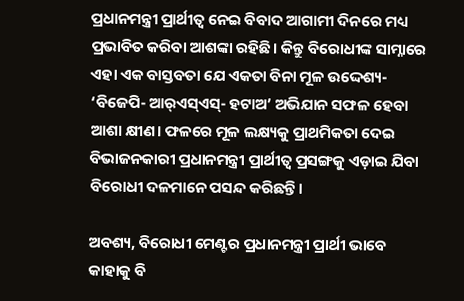ପ୍ରଧାନମନ୍ତ୍ରୀ ପ୍ରାର୍ଥୀତ୍ୱ ନେଇ ବିବାଦ ଆଗାମୀ ଦିନରେ ମଧ୍ୟ ପ୍ରଭାବିତ କରିବା ଆଶଙ୍କା ରହିଛି। କିନ୍ତୁ ବିରୋଧୀଙ୍କ ସାମ୍ନାରେ ଏହା ଏକ ବାସ୍ତବତା ଯେ ଏକତା ବିନା ମୂଳ ଉଦ୍ଦେଶ୍ୟ- ‘ବିଜେପି- ଆର୍‌ଏସ୍‌ଏସ୍‌- ହଟାଅ’ ଅଭିଯାନ ସଫଳ ହେବା ଆଶା କ୍ଷୀଣ। ଫଳରେ ମୂଳ ଲକ୍ଷ୍ୟକୁ ପ୍ରାଥମିକତା ଦେଇ ବିଭାଜନକାରୀ ପ୍ରଧାନମନ୍ତ୍ରୀ ପ୍ରାର୍ଥୀତ୍ୱ ପ୍ରସଙ୍ଗକୁ ଏଡ଼ାଇ ଯିବା ବିରୋଧୀ ଦଳମାନେ ପସନ୍ଦ କରିଛନ୍ତି।

ଅବଶ୍ୟ, ବିରୋଧୀ ମେଣ୍ଟର ପ୍ରଧାନମନ୍ତ୍ରୀ ପ୍ରାର୍ଥୀ ଭାବେ କାହାକୁ ବି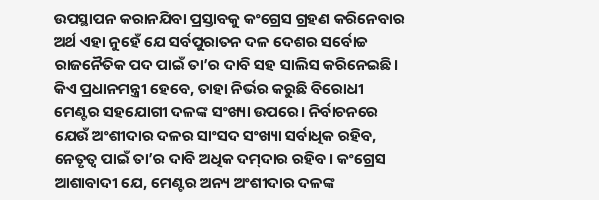ଉପସ୍ଥାପନ କରାନଯିବା ପ୍ରସ୍ତାବକୁ କଂଗ୍ରେସ ଗ୍ରହଣ କରିନେବାର ଅର୍ଥ ଏହା ନୁହେଁ ଯେ ସର୍ବପୁରାତନ ଦଳ ଦେଶର ସର୍ବୋଚ୍ଚ ରାଜନୈତିକ ପଦ ପାଇଁ ତା’ର ଦାବି ସହ ସାଲିସ କରିନେଇଛି। କିଏ ପ୍ରଧାନମନ୍ତ୍ରୀ ହେବେ, ତାହା ନିର୍ଭର କରୁଛି ବିରୋଧୀ ମେଣ୍ଟର ସହଯୋଗୀ ଦଳଙ୍କ ସଂଖ୍ୟା ଉପରେ। ନିର୍ବାଚନରେ ଯେଉଁ ଅଂଶୀଦାର ଦଳର ସାଂସଦ ସଂଖ୍ୟା ସର୍ବାଧିକ ରହିବ, ନେତୃତ୍ୱ ପାଇଁ ତା’ର ଦାବି ଅଧିକ ଦମ୍‌ଦାର ରହିବ। କଂଗ୍ରେସ ଆଶାବାଦୀ ଯେ, ମେଣ୍ଟର ଅନ୍ୟ ଅଂଶୀଦାର ଦଳଙ୍କ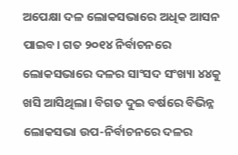ଅପେକ୍ଷା ଦଳ ଲୋକସଭାରେ ଅଧିକ ଆସନ ପାଇବ। ଗତ ୨୦୧୪ ନିର୍ବାଚନରେ ଲୋକସଭାରେ ଦଳର ସାଂସଦ ସଂଖ୍ୟା ୪୪କୁ ଖସି ଆସିଥିଲା। ବିଗତ ଦୁଇ ବର୍ଷରେ ବିଭିନ୍ନ ଲୋକସଭା ଉପ-ନିର୍ବାଚନରେ ଦଳର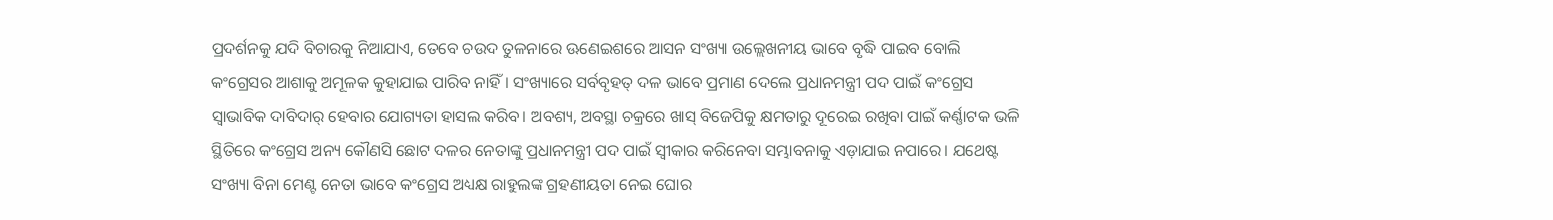ପ୍ରଦର୍ଶନକୁ ଯଦି ବିଚାରକୁ ନିଆଯାଏ, ତେବେ ଚଉଦ ତୁଳନାରେ ଊଣେଇଶରେ ଆସନ ସଂଖ୍ୟା ଉଲ୍ଲେଖନୀୟ ଭାବେ ବୃଦ୍ଧି ପାଇବ ବୋଲି କଂଗ୍ରେସର ଆଶାକୁ ଅମୂଳକ କୁହାଯାଇ ପାରିବ ନାହିଁ। ସଂଖ୍ୟାରେ ସର୍ବବୃହତ୍‌ ଦଳ ଭାବେ ପ୍ରମାଣ ଦେଲେ ପ୍ରଧାନମନ୍ତ୍ରୀ ପଦ ପାଇଁ କଂଗ୍ରେସ ସ୍ୱାଭାବିକ ଦାବିଦାର୍‌ ହେବାର ଯୋଗ୍ୟତା ହାସଲ କରିବ। ଅବଶ୍ୟ, ଅବସ୍ଥା ଚକ୍ରରେ ଖାସ୍‌ ବିଜେପିକୁ କ୍ଷମତାରୁ ଦୂରେଇ ରଖିବା ପାଇଁ କର୍ଣ୍ଣାଟକ ଭଳି ସ୍ଥିତିରେ କଂଗ୍ରେସ ଅନ୍ୟ କୌଣସି ଛୋଟ ଦଳର ନେତାଙ୍କୁ ପ୍ରଧାନମନ୍ତ୍ରୀ ପଦ ପାଇଁ ସ୍ୱୀକାର କରିନେବା ସମ୍ଭାବନାକୁ ଏଡ଼ାଯାଇ ନପାରେ। ଯଥେଷ୍ଟ ସଂଖ୍ୟା ବିନା ମେଣ୍ଟ ନେତା ଭାବେ କଂଗ୍ରେସ ଅଧ୍ୟକ୍ଷ ରାହୁଲଙ୍କ ଗ୍ରହଣୀୟତା ନେଇ ଘୋର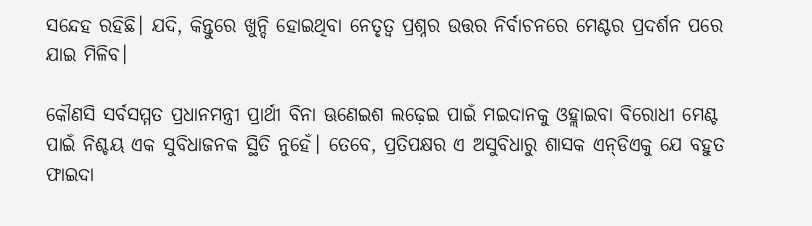ସନ୍ଦେହ ରହିଛି। ଯଦି, କିନ୍ତୁରେ ଖୁନ୍ଦି ହୋଇଥିବା ନେତୃତ୍ୱ ପ୍ରଶ୍ନର ଉତ୍ତର ନିର୍ବାଚନରେ ମେଣ୍ଟର ପ୍ରଦର୍ଶନ ପରେ ଯାଇ ମିଳିବ।

କୌଣସି ସର୍ବସମ୍ମତ ପ୍ରଧାନମନ୍ତ୍ରୀ ପ୍ରାର୍ଥୀ ବିନା ଊଣେଇଶ ଲଢ଼େଇ ପାଇଁ ମଇଦାନକୁ ଓହ୍ଲାଇବା ବିରୋଧୀ ମେଣ୍ଟ ପାଇଁ ନିଶ୍ଚୟ ଏକ ସୁବିଧାଜନକ ସ୍ଥିତି ନୁହେଁ। ତେବେ, ପ୍ରତିପକ୍ଷର ଏ ଅସୁବିଧାରୁ ଶାସକ ଏନ୍‌ଡିଏକୁ ଯେ ବହୁତ ଫାଇଦା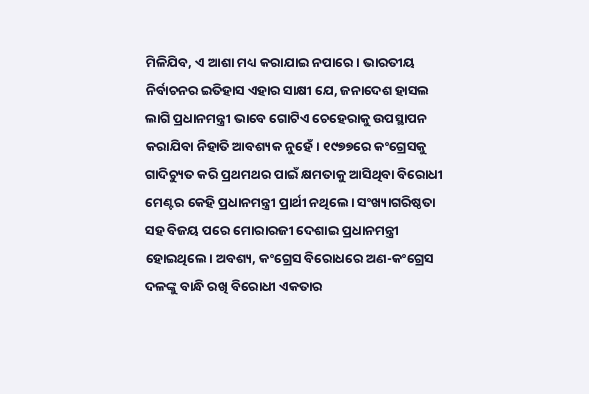ମିଳିଯିବ, ଏ ଆଶା ମଧ୍ୟ କରାଯାଇ ନପାରେ। ଭାରତୀୟ ନିର୍ବାଚନର ଇତିହାସ ଏହାର ସାକ୍ଷୀ ଯେ, ଜନାଦେଶ ହାସଲ ଲାଗି ପ୍ରଧାନମନ୍ତ୍ରୀ ଭାବେ ଗୋଟିଏ ଚେହେରାକୁ ଉପସ୍ଥାପନ କରାଯିବା ନିହାତି ଆବଶ୍ୟକ ନୁହେଁ। ୧୯୭୭ରେ କଂଗ୍ରେସକୁ ଗାଦିଚ୍ୟୁତ କରି ପ୍ରଥମଥର ପାଇଁ କ୍ଷମତାକୁ ଆସିଥିବା ବିରୋଧୀ ମେଣ୍ଟର କେହି ପ୍ରଧାନମନ୍ତ୍ରୀ ପ୍ରାର୍ଥୀ ନଥିଲେ। ସଂଖ୍ୟାଗରିଷ୍ଠତା ସହ ବିଜୟ ପରେ ମୋରାରଜୀ ଦେଶାଇ ପ୍ରଧାନମନ୍ତ୍ରୀ ହୋଇଥିଲେ। ଅବଶ୍ୟ, କଂଗ୍ରେସ ବିରୋଧରେ ଅଣ-କଂଗ୍ରେସ ଦଳଙ୍କୁ ବାନ୍ଧି ରଖି ବିରୋଧୀ ଏକତାର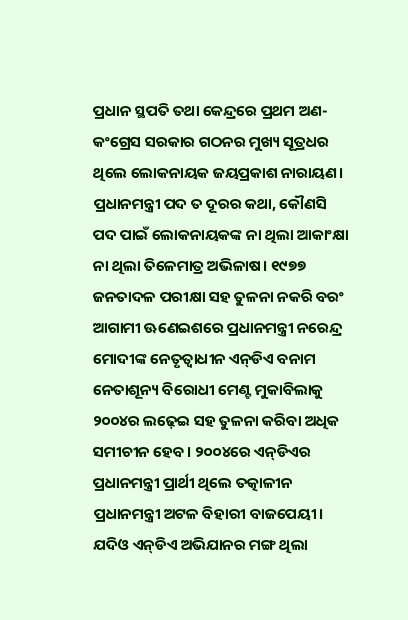ପ୍ରଧାନ ସ୍ଥପତି ତଥା କେନ୍ଦ୍ରରେ ପ୍ରଥମ ଅଣ-କଂଗ୍ରେସ ସରକାର ଗଠନର ମୁଖ୍ୟ ସୂତ୍ରଧର ଥିଲେ ଲୋକନାୟକ ଜୟପ୍ରକାଶ ନାରାୟଣ। ପ୍ରଧାନମନ୍ତ୍ରୀ ପଦ ତ ଦୂରର କଥା, କୌଣସି ପଦ ପାଇଁ ଲୋକନାୟକଙ୍କ ନା ଥିଲା ଆକାଂକ୍ଷା ନା ଥିଲା ତିଳେମାତ୍ର ଅଭିଳାଷ। ୧୯୭୭ ଜନତାଦଳ ପରୀକ୍ଷା ସହ ତୁଳନା ନକରି ବରଂ ଆଗାମୀ ଊଣେଇଶରେ ପ୍ରଧାନମନ୍ତ୍ରୀ ନରେନ୍ଦ୍ର ମୋଦୀଙ୍କ ନେତୃତ୍ୱାଧୀନ ଏନ୍‌ଡିଏ ବନାମ ନେତାଶୂନ୍ୟ ବିରୋଧୀ ମେଣ୍ଟ ମୁକାବିଲାକୁ ୨୦୦୪ର ଲଢ଼େଇ ସହ ତୁଳନା କରିବା ଅଧିକ ସମୀଚୀନ ହେବ। ୨୦୦୪ରେ ଏନ୍‌ଡିଏର ପ୍ରଧାନମନ୍ତ୍ରୀ ପ୍ରାର୍ଥୀ ଥିଲେ ତତ୍କାଳୀନ ପ୍ରଧାନମନ୍ତ୍ରୀ ଅଟଳ ବିହାରୀ ବାଜପେୟୀ। ଯଦିଓ ଏନ୍‌ଡିଏ ଅଭିଯାନର ମଙ୍ଗ ଥିଲା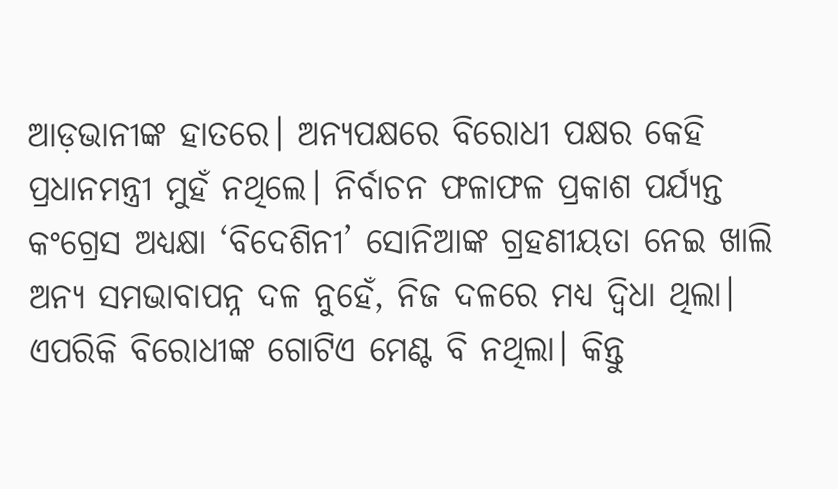ଆଡ଼ଭାନୀଙ୍କ ହାତରେ। ଅନ୍ୟପକ୍ଷରେ ବିରୋଧୀ ପକ୍ଷର କେହି ପ୍ରଧାନମନ୍ତ୍ରୀ ମୁହଁ ନଥିଲେ। ନିର୍ବାଚନ ଫଳାଫଳ ପ୍ରକାଶ ପର୍ଯ୍ୟନ୍ତ କଂଗ୍ରେସ ଅଧ୍ୟକ୍ଷା ‘ବିଦେଶିନୀ’ ସୋନିଆଙ୍କ ଗ୍ରହଣୀୟତା ନେଇ ଖାଲି ଅନ୍ୟ ସମଭାବାପନ୍ନ ଦଳ ନୁହେଁ, ନିଜ ଦଳରେ ମଧ୍ୟ ଦ୍ୱିଧା ଥିଲା। ଏପରିକି ବିରୋଧୀଙ୍କ ଗୋଟିଏ ମେଣ୍ଟ ବି ନଥିଲା। କିନ୍ତୁ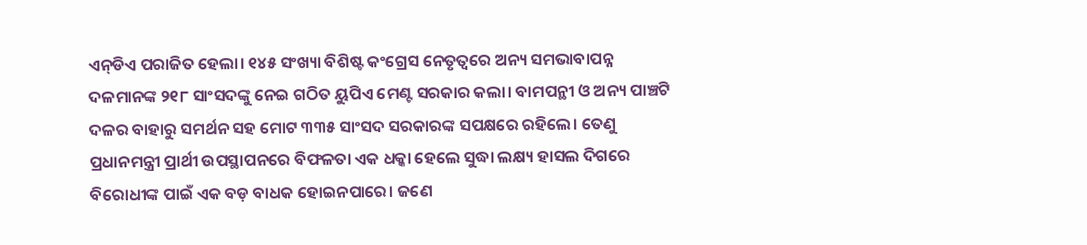ଏନ୍‌ଡିଏ ପରାଜିତ ହେଲା। ୧୪୫ ସଂଖ୍ୟା ବିଶିଷ୍ଟ କଂଗ୍ରେସ ନେତୃତ୍ୱରେ ଅନ୍ୟ ସମଭାବାପନ୍ନ ଦଳମାନଙ୍କ ୨୧୮ ସାଂସଦଙ୍କୁ ନେଇ ଗଠିତ ୟୁପିଏ ମେଣ୍ଟ ସରକାର କଲା। ବାମପନ୍ଥୀ ଓ ଅନ୍ୟ ପାଞ୍ଚଟି ଦଳର ବାହାରୁ ସମର୍ଥନ ସହ ମୋଟ ୩୩୫ ସାଂସଦ ସରକାରଙ୍କ ସପକ୍ଷରେ ରହିଲେ। ତେଣୁ ପ୍ରଧାନମନ୍ତ୍ରୀ ପ୍ରାର୍ଥୀ ଉପସ୍ଥାପନରେ ବିଫଳତା ଏକ ଧକ୍କା ହେଲେ ସୁଦ୍ଧା ଲକ୍ଷ୍ୟ ହାସଲ ଦିଗରେ ବିରୋଧୀଙ୍କ ପାଇଁ ଏକ ବଡ଼ ବାଧକ ହୋଇନପାରେ। ଜଣେ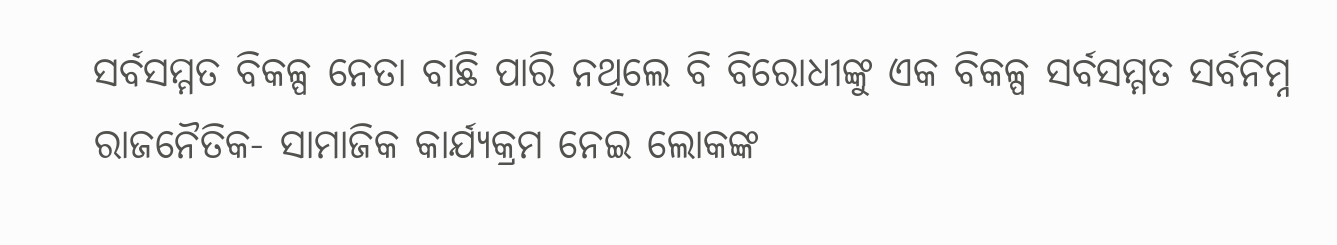ସର୍ବସମ୍ମତ ବିକଳ୍ପ ନେତା ବାଛି ପାରି ନଥିଲେ ବି ବିରୋଧୀଙ୍କୁ ଏକ ବିକଳ୍ପ ସର୍ବସମ୍ମତ ସର୍ବନିମ୍ନ ରାଜନୈତିକ- ସାମାଜିକ କାର୍ଯ୍ୟକ୍ରମ ନେଇ ଲୋକଙ୍କ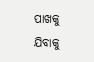ପାଖକୁ ଯିବାକୁ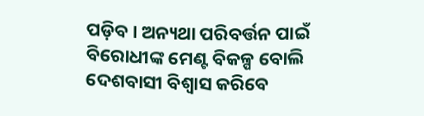ପଡ଼ିବ। ଅନ୍ୟଥା ପରିବର୍ତ୍ତନ ପାଇଁ ବିରୋଧୀଙ୍କ ମେଣ୍ଟ ବିକଳ୍ପ ବୋଲି ଦେଶବାସୀ ବିଶ୍ୱାସ କରିବେ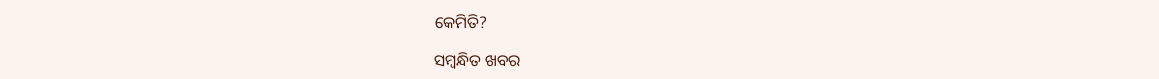କେମିତି?

ସମ୍ବନ୍ଧିତ ଖବର